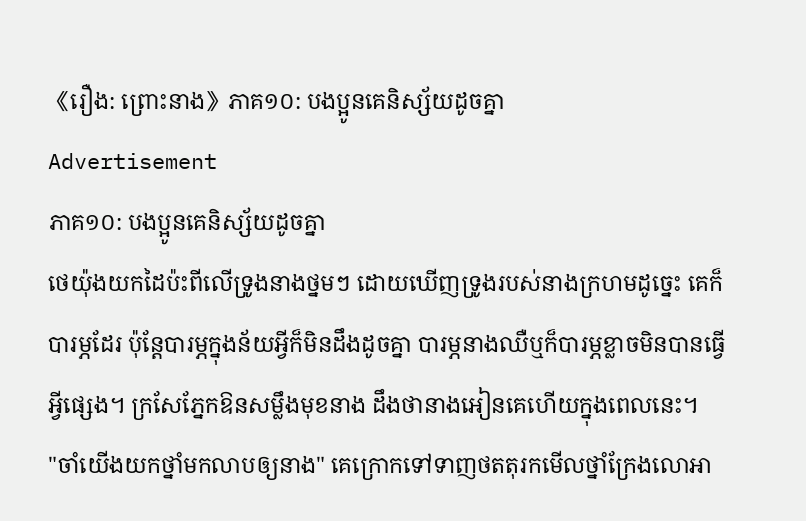《រឿង: ព្រោះនាង》ភាគ១០: បងប្អូនគេនិស្ស័យដូចគ្នា
Advertisement
ភាគ១០: បងប្អូនគេនិស្ស័យដូចគ្នា
ថេយ៉ុងយកដៃប៉ះពីលើទ្រូងនាងថ្នមៗ ដោយឃើញទ្រូងរបស់នាងក្រហមដូច្នេះ គេក៏បារម្ភដែរ ប៉ុន្តែបារម្ភក្នុងន័យអ្វីក៏មិនដឹងដូចគ្នា បារម្ភនាងឈឺឬក៏បារម្ភខ្លាចមិនបានធ្វើអ្វីផ្សេង។ ក្រសែភ្នែកឱនសម្លឹងមុខនាង ដឹងថានាងអៀនគេហើយក្នុងពេលនេះ។
"ចាំយើងយកថ្នាំមកលាបឲ្យនាង" គេក្រោកទៅទាញថតតុរកមើលថ្នាំក្រែងលោអា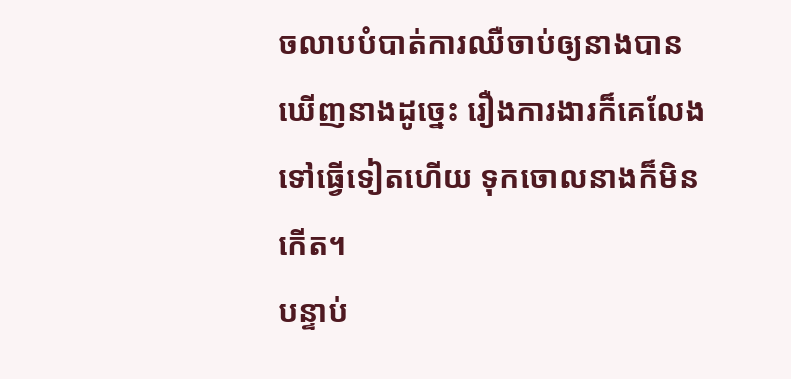ចលាបបំបាត់ការឈឺចាប់ឲ្យនាងបាន ឃើញនាងដូច្នេះ រឿងការងារក៏គេលែងទៅធ្វើទៀតហើយ ទុកចោលនាងក៏មិនកើត។
បន្ទាប់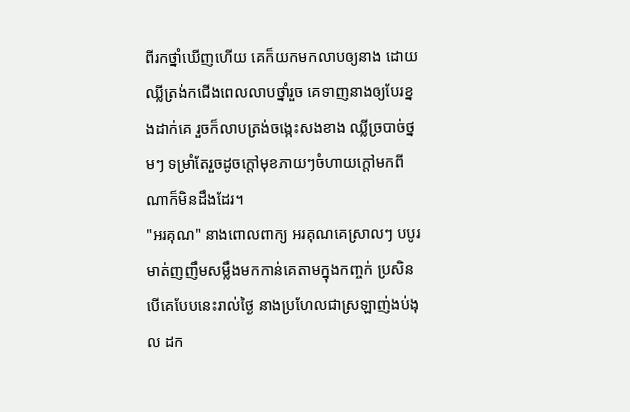ពីរកថ្នាំឃើញហើយ គេក៏យកមកលាបឲ្យនាង ដោយឈ្លីត្រង់កជើងពេលលាបថ្នាំរួច គេទាញនាងឲ្យបែរខ្នងដាក់គេ រួចក៏លាបត្រង់ចង្កេះសងខាង ឈ្លីច្របាច់ថ្នមៗ ទម្រាំតែរួចដូចក្តៅមុខភាយៗចំហាយក្តៅមកពីណាក៏មិនដឹងដែរ។
"អរគុណ" នាងពោលពាក្យ អរគុណគេស្រាលៗ បបូរមាត់ញញឹមសម្លឹងមកកាន់គេតាមក្នុងកញ្ចក់ ប្រសិនបើគេបែបនេះរាល់ថ្ងៃ នាងប្រហែលជាស្រឡាញ់ងប់ងុល ដក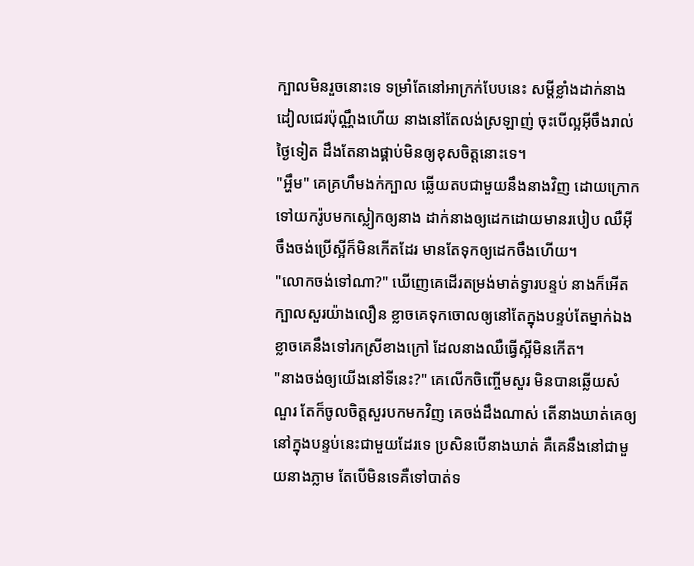ក្បាលមិនរួចនោះទេ ទម្រាំតែនៅអាក្រក់បែបនេះ សម្តីខ្លាំងដាក់នាង ដៀលជេរប៉ុណ្ណឹងហើយ នាងនៅតែលង់ស្រឡាញ់ ចុះបើល្អអ៊ីចឹងរាល់ថ្ងៃទៀត ដឹងតែនាងផ្គាប់មិនឲ្យខុសចិត្តនោះទេ។
"អ្ហឹម" គេគ្រហឹមងក់ក្បាល ឆ្លើយតបជាមួយនឹងនាងវិញ ដោយក្រោកទៅយករ៉ូបមកស្លៀកឲ្យនាង ដាក់នាងឲ្យដេកដោយមានរបៀប ឈឺអ៊ីចឹងចង់ប្រើស្អីក៏មិនកើតដែរ មានតែទុកឲ្យដេកចឹងហើយ។
"លោកចង់ទៅណា?" ឃើញេគេដើរតម្រង់មាត់ទ្វារបន្ទប់ នាងក៏អើតក្បាលសួរយ៉ាងលឿន ខ្លាចគេទុកចោលឲ្យនៅតែក្នុងបន្ទប់តែម្នាក់ឯង ខ្លាចគេនឹងទៅរកស្រីខាងក្រៅ ដែលនាងឈឺធ្វើស្អីមិនកើត។
"នាងចង់ឲ្យយើងនៅទីនេះ?" គេលើកចិញ្ចើមសួរ មិនបានឆ្លើយសំណួរ តែក៏ចូលចិត្តសួរបកមកវិញ គេចង់ដឹងណាស់ តើនាងឃាត់គេឲ្យនៅក្នុងបន្ទប់នេះជាមួយដែរទេ ប្រសិនបើនាងឃាត់ គឺគេនឹងនៅជាមួយនាងភ្លាម តែបើមិនទេគឺទៅបាត់ទ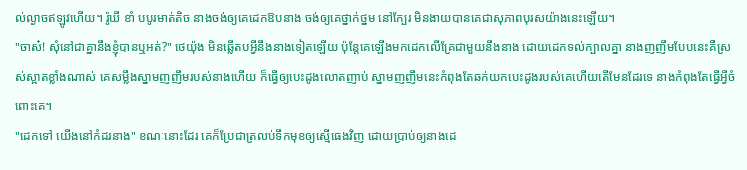ល់ល្ងាចឥឡូវហើយ។ រ៉ូឃី ខាំ បបូរមាត់តិច នាងចង់ឲ្យគេដេកឱបនាង ចង់ឲ្យគេថ្នាក់ថ្នម នៅក្បែរ មិនងាយបានគេជាសុភាពបុរសយ៉ាងនេះឡើយ។
"ចាស៎! សុំនៅជាគ្នានឹងខ្ញុំបានឬអត់?" ថេយ៉ុង មិនឆ្លើតបអ្វីនឹងនាងទៀតឡើយ ប៉ុន្តែគេឡើងមកដេកលើគ្រែជាមួយនឹងនាង ដោយដេកទល់ក្បាលគ្នា នាងញញឹមបែបនេះគឺស្រស់ស្អាតខ្លាំងណាស់ គេសម្លឹងស្នាមញញឹមរបស់នាងហើយ ក៏ធ្វើឲ្យបេះដូងលោតញាប់ ស្នាមញញឹមនេះកំពុងតែឆក់យកបេះដូងរបស់គេហើយតើមែនដែរទេ នាងកំពុងតែធ្វើអ្វីចំពោះគេ។
"ដេកទៅ យើងនៅកំដរនាង" ខណៈនោះដែរ គេក៏ប្រែជាត្រលប់ទឹកមុខឲ្យស្មើធេងវិញ ដោយប្រាប់ឲ្យនាងដេ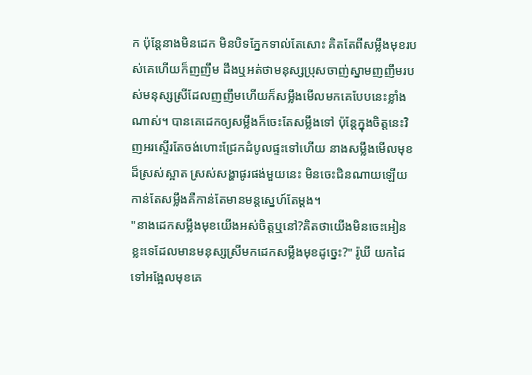ក ប៉ុន្តែនាងមិនដេក មិនបិទភ្នែកទាល់តែសោះ គិតតែពីសម្លឹងមុខរបស់គេហើយក៏ញញឹម ដឹងឬអត់ថាមនុស្សប្រុសចាញ់ស្នាមញញឹមរបស់មនុស្សស្រីដែលញញឹមហើយក៏សម្លឹងមើលមកគេបែបនេះខ្លាំងណាស់។ បានគេដេកឲ្យសម្លឹងក៏ចេះតែសម្លឹងទៅ ប៉ុន្តែក្នុងចិត្តនេះវិញអរស្ទើរតែចង់ហោះជ្រែកដំបូលផ្ទះទៅហើយ នាងសម្លឹងមើលមុខដ៏ស្រស់ស្អាត ស្រស់សង្ហាផូរផង់មួយនេះ មិនចេះជិនណាយឡើយ កាន់តែសម្លឹងគឺកាន់តែមានមន្តស្នេហ៍តែម្តង។
"នាងដេកសម្លឹងមុខយើងអស់ចិត្តឬនៅ?គិតថាយើងមិនចេះអៀនខ្លះទេដែលមានមនុស្សស្រីមកដេកសម្លឹងមុខដូច្នេះ?" រ៉ូឃី យកដៃទៅអង្អែលមុខគេ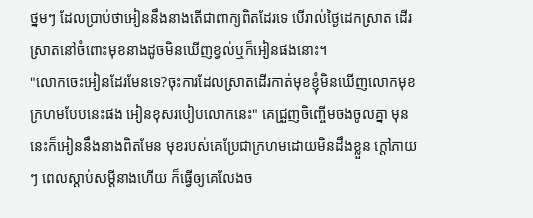ថ្នមៗ ដែលប្រាប់ថាអៀននឹងនាងតើជាពាក្យពិតដែរទេ បើរាល់ថ្ងៃដេកស្រាត ដើរស្រាតនៅចំពោះមុខនាងដូចមិនឃើញខ្វល់ឬក៏អៀនផងនោះ។
"លោកចេះអៀនដែរមែនទេ?ចុះការដែលស្រាតដើរកាត់មុខខ្ញុំមិនឃើញលោកមុខក្រហមបែបនេះផង អៀនខុសរបៀបលោកនេះ" គេជ្រួញចិញ្ចើមចងចូលគ្នា មុននេះក៏អៀននឹងនាងពិតមែន មុខរបស់គេប្រែជាក្រហមដោយមិនដឹងខ្លួន ក្តៅភាយៗ ពេលស្តាប់សម្តីនាងហើយ ក៏ធ្វើឲ្យគេលែងច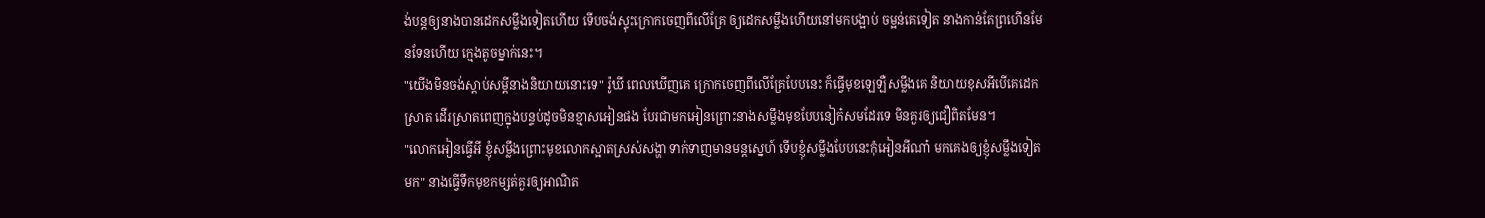ង់បន្តឲ្យនាងបានដេកសម្លឹងទៀតហើយ ទើបចង់ស្ទុះក្រោកចេញពីលើគ្រែ ឲ្យដេកសម្លឹងហើយនៅមកបង្អាប់ ចម្អន់គេទៀត នាងកាន់តែព្រហើនមែនទែនហើយ ក្មេងតូចម្នាក់នេះ។
"យើងមិនចង់ស្តាប់សម្តីនាងនិយាយនោះទេ" រ៉ូឃី ពេលឃើញគេ ក្រោកចេញពីលើគ្រែបែបនេះ ក៏ធ្វើមុខឡេឡឺសម្លឹងគេ និយាយខុសអីបើគេដេកស្រាត ដើរស្រាតពេញក្នុងបន្ទប់ដូចមិនខ្មាសអៀនផង បែរជាមកអៀនព្រោះនាងសម្លឹងមុខបែបនៀក៎សមដែរទេ មិនគួរឲ្យជឿពិតមែន។
"លោកអៀនធ្វើអី ខ្ញុំសម្លឹងព្រោះមុខលោកស្អាតស្រស់សង្ហា ទាក់ទាញមានមន្តស្នេហ៍ ទើបខ្ញុំសម្លឹងបែបនេះកុំអៀនអីណា៎ មកគេងឲ្យខ្ញុំសម្លឹងទៀតមក" នាងធ្វើទឹកមុខកម្សត់គួរឲ្យអាណិត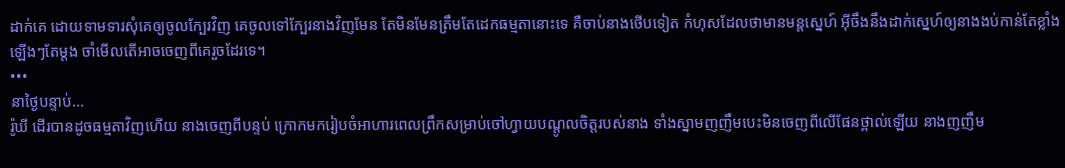ដាក់គេ ដោយទាមទារសុំគេឲ្យចូលក្បែរវិញ គេចូលទៅក្បែរនាងវិញមែន តែមិនមែនត្រឹមតែដេកធម្មតានោះទេ គឺចាប់នាងថើបទៀត កំហុសដែលថាមានមន្តស្នេហ៍ អ៊ីចឹងនឹងដាក់ស្នេហ៍ឲ្យនាងងប់កាន់តែខ្លាំងឡើងៗតែម្តង ចាំមើលតើអាចចេញពីគេរួចដែរទេ។
•••
នាថ្ងៃបន្ទាប់...
រ៉ូឃី ដើរបានដូចធម្មតាវិញហើយ នាងចេញពីបន្ទប់ ក្រោកមករៀបចំអាហារពេលព្រឹកសម្រាប់ចៅហ្វាយបណ្តូលចិត្តរបស់នាង ទាំងស្នាមញញឹមបេះមិនចេញពីលើផែនថ្ពាល់ឡើយ នាងញញឹម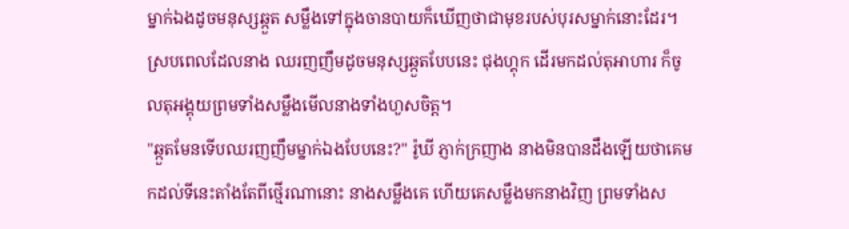ម្នាក់ឯងដូចមនុស្សឆ្កួត សម្លឹងទៅក្នុងចានបាយក៏ឃើញថាជាមុខរបស់បុរសម្នាក់នោះដែរ។ ស្របពេលដែលនាង ឈរញញឹមដូចមនុស្សឆ្កួតបែបនេះ ជុងហ្គុក ដើរមកដល់តុអាហារ ក៏ចូលតុអង្គុយព្រមទាំងសម្លឹងមើលនាងទាំងហួសចិត្ត។
"ឆ្កួតមែនទើបឈរញញឹមម្នាក់ឯងបែបនេះ?" រ៉ូឃី ភ្ញាក់ក្រញាង នាងមិនបានដឹងឡើយថាគេមកដល់ទីនេះតាំងតែពីថ្មើរណានោះ នាងសម្លឹងគេ ហើយគេសម្លឹងមកនាងវិញ ព្រមទាំងស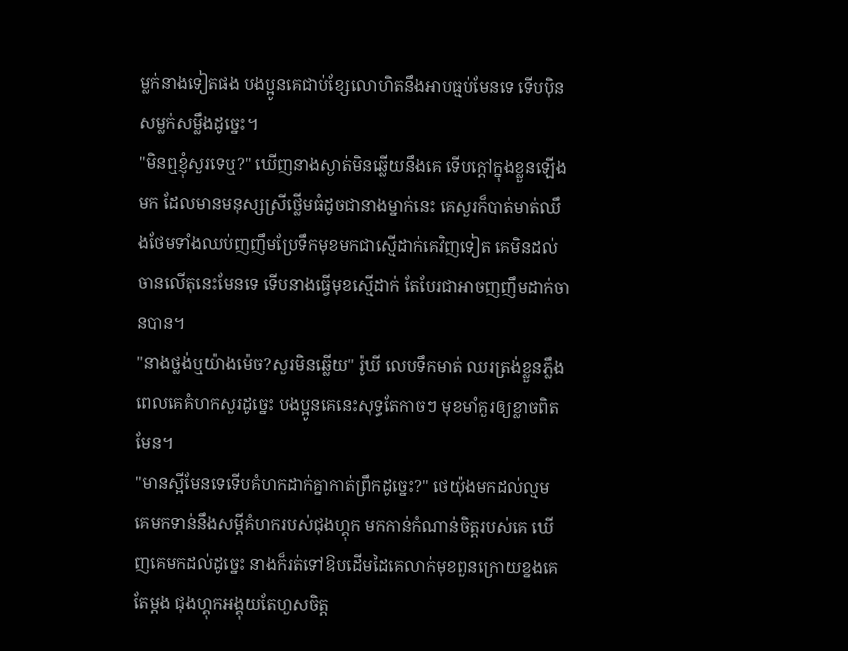ម្លក់នាងទៀតផង បងប្អូនគេជាប់ខ្សែលោហិតនឹងអាបធ្មប់មែនទេ ទើបប៉ិនសម្លក់សម្លឹងដូច្នេះ។
"មិនឮខ្ញុំសួរទេឬ?" ឃើញនាងស្ងាត់មិនឆ្លើយនឹងគេ ទើបក្តៅក្នុងខ្លួនឡើងមក ដែលមានមនុស្សស្រីថ្លើមធំដូចជានាងម្នាក់នេះ គេសួរក៏បាត់មាត់ឈឹងថែមទាំងឈប់ញញឹមប្រែទឹកមុខមកជាស្មើដាក់គេវិញទៀត គេមិនដល់ចានលើតុនេះមែនទេ ទើបនាងធ្វើមុខស្មើដាក់ តែបែរជាអាចញញឹមដាក់ចានបាន។
"នាងថ្លង់ឬយ៉ាងម៉េច?សួរមិនឆ្លើយ" រ៉ូឃី លេបទឹកមាត់ ឈរត្រង់ខ្លួនភ្លឹង ពេលគេគំហកសួរដូច្នេះ បងប្អូនគេនេះសុទ្ធតែកាចៗ មុខមាំគួរឲ្យខ្លាចពិតមែន។
"មានស្អីមែនទេទើបគំហកដាក់គ្នាកាត់ព្រឹកដូច្នេះ?" ថេយ៉ុងមកដល់ល្មម គេមកទាន់នឹងសម្តីគំហករបស់ជុងហ្គុក មកកាន់កំណាន់ចិត្តរបស់គេ ឃើញគេមកដល់ដូច្នេះ នាងក៏រត់ទៅឱបដើមដៃគេលាក់មុខពួនក្រោយខ្នងគេតែម្តង ជុងហ្គុកអង្គុយតែហួសចិត្ត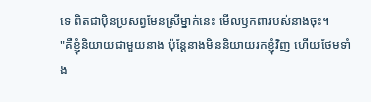ទេ ពិតជាប៉ិនប្រសព្វមែនស្រីម្នាក់នេះ មើលឫកពារបស់នាងចុះ។
"គឺខ្ញុំនិយាយជាមួយនាង ប៉ុន្តែនាងមិននិយាយរកខ្ញុំវិញ ហើយថែមទាំង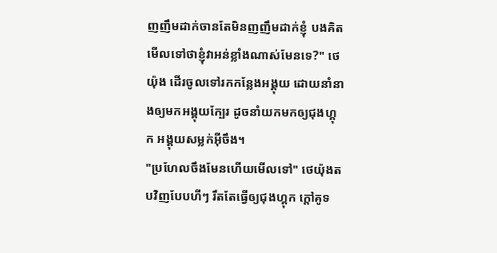ញញឹមដាក់ចានតែមិនញញឹមដាក់ខ្ញុំ បងគិតមើលទៅថាខ្ញុំវាអន់ខ្លាំងណាស់មែនទេ?" ថេយ៉ុង ដើរចូលទៅរកកន្លែងអង្គុយ ដោយនាំនាងឲ្យមកអង្គុយក្បែរ ដូចនាំយកមកឲ្យជុងហ្គុក អង្គុយសម្លក់អ៊ីចឹង។
"ប្រហែលចឹងមែនហើយមើលទៅ" ថេយ៉ុងតបវិញបែបហីៗ រឹតតែធ្វើឲ្យជុងហ្គុក ក្តៅគូទ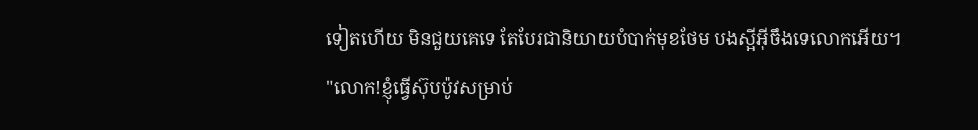ទៀតហើយ មិនជួយគេទេ តែបែរជានិយាយបំបាក់មុខថែម បងស្អីអ៊ីចឹងទេលោកអើយ។
"លោក!ខ្ញុំធ្វើស៊ុបប៉ូវសម្រាប់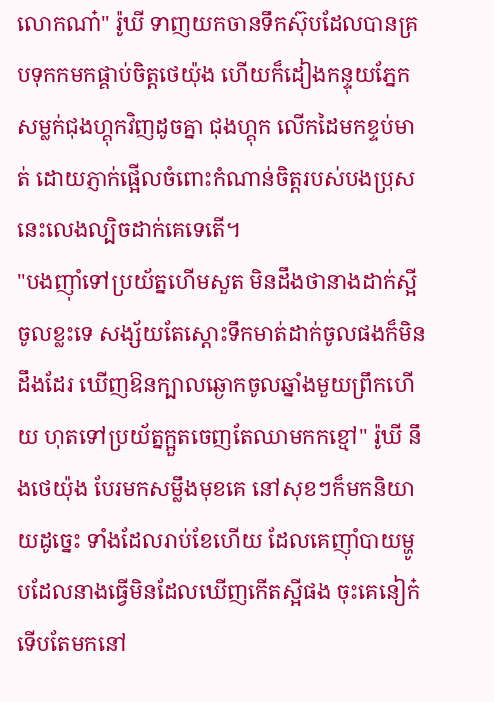លោកណា៎" រ៉ូឃី ទាញយកចានទឹកស៊ុបដែលបានគ្របទុកកមកផ្គាប់ចិត្តថេយ៉ុង ហើយក៏ដៀងកន្ទុយភ្នែកសម្លក់ជុងហ្គុកវិញដូចគ្នា ជុងហ្គុក លើកដៃមកខ្ទប់មាត់ ដោយភ្ញាក់ផ្អើលចំពោះកំណាន់ចិត្តរបស់បងប្រុស នេះលេងល្បិចដាក់គេទេតើ។
"បងញ៉ាំទៅប្រយ័ត្នហើមសួត មិនដឹងថានាងដាក់ស្អីចូលខ្លះទេ សង្ស័យតែស្តោះទឹកមាត់ដាក់ចូលផងក៏មិនដឹងដែរ ឃើញឱនក្បាលឆ្ងោកចូលឆ្នាំងមួយព្រឹកហើយ ហុតទៅប្រយ័ត្នក្អួតចេញតែឈាមកកខ្មៅ" រ៉ូឃី នឹងថេយ៉ុង បែរមកសម្លឹងមុខគេ នៅសុខៗក៏មកនិយាយដូច្នេះ ទាំងដែលរាប់ខែហើយ ដែលគេញ៉ាំបាយម្ហូបដែលនាងធ្វើមិនដែលឃើញកើតស្អីផង ចុះគេនៀក៎ទើបតែមកនៅ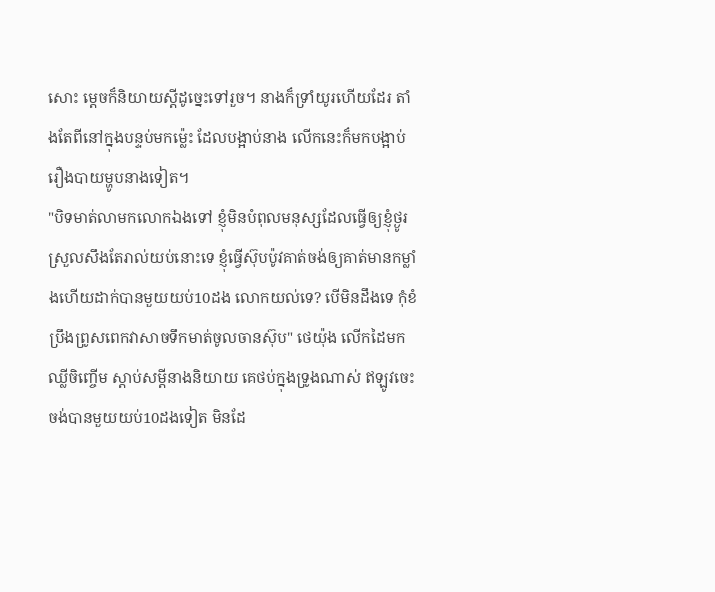សោះ ម្តេចក៏និយាយស្តីដូច្នេះទៅរួច។ នាងក៏ទ្រាំយូរហើយដែរ តាំងតែពីនៅក្នុងបន្ទប់មកម៉្លេះ ដែលបង្អាប់នាង លើកនេះក៏មកបង្អាប់រឿងបាយម្ហូបនាងទៀត។
"បិទមាត់លាមកលោកឯងទៅ ខ្ញុំមិនបំពុលមនុស្សដែលធ្វើឲ្យខ្ញុំថ្ងូរស្រួលសឹងតែរាល់យប់នោះទេ ខ្ញុំធ្វើស៊ុបប៉ូវគាត់ចង់ឲ្យគាត់មានកម្លាំងហើយដាក់បានមួយយប់10ដង លោកយល់ទេ? បើមិនដឹងទេ កុំខំប្រឹងព្រូសពេកវាសាចទឹកមាត់ចូលចានស៊ុប" ថេយ៉ុង លើកដៃមកឈ្លីចិញ្ចើម ស្តាប់សម្តីនាងនិយាយ គេថប់ក្នុងទ្រូងណាស់ ឥឡូវចេះចង់បានមួយយប់10ដងទៀត មិនដែ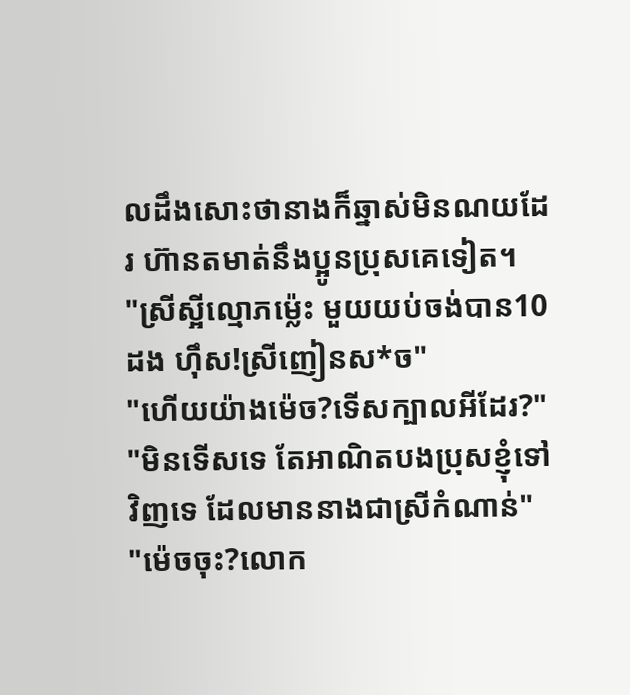លដឹងសោះថានាងក៏ឆ្នាស់មិនណយដែរ ហ៊ានតមាត់នឹងប្អូនប្រុសគេទៀត។
"ស្រីស្អីល្មោភម៉្លេះ មួយយប់ចង់បាន10ដង ហ៊ឹស!ស្រីញៀនស*ច"
"ហើយយ៉ាងម៉េច?ទើសក្បាលអីដែរ?"
"មិនទើសទេ តែអាណិតបងប្រុសខ្ញុំទៅវិញទេ ដែលមាននាងជាស្រីកំណាន់"
"ម៉េចចុះ?លោក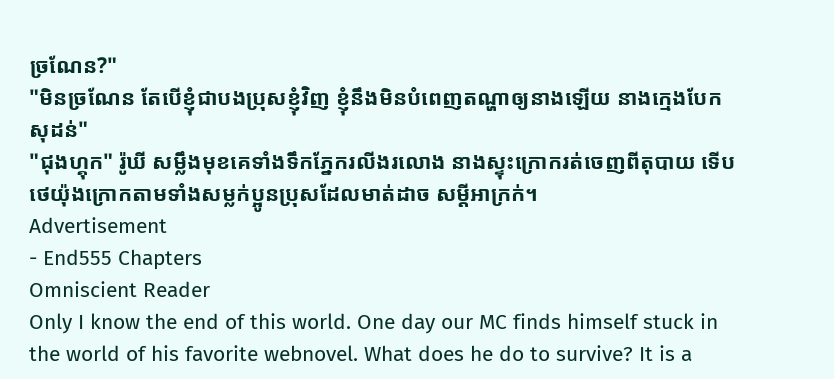ច្រណែន?"
"មិនច្រណែន តែបើខ្ញុំជាបងប្រុសខ្ញុំវិញ ខ្ញុំនឹងមិនបំពេញតណ្ហាឲ្យនាងឡើយ នាងក្មេងបែកសុដន់"
"ជុងហ្គុក" រ៉ូឃី សម្លឹងមុខគេទាំងទឹកភ្នែករលីងរលោង នាងស្ទុះក្រោករត់ចេញពីតុបាយ ទើបថេយ៉ុងក្រោកតាមទាំងសម្លក់ប្អូនប្រុសដែលមាត់ដាច សម្តីអាក្រក់។
Advertisement
- End555 Chapters
Omniscient Reader
Only I know the end of this world. One day our MC finds himself stuck in the world of his favorite webnovel. What does he do to survive? It is a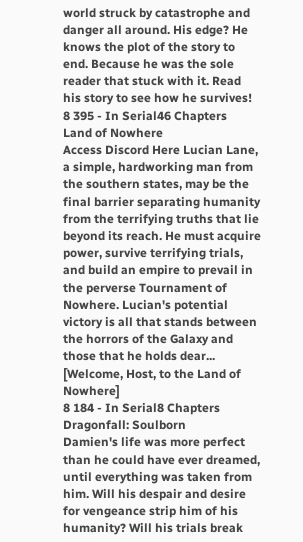world struck by catastrophe and danger all around. His edge? He knows the plot of the story to end. Because he was the sole reader that stuck with it. Read his story to see how he survives!
8 395 - In Serial46 Chapters
Land of Nowhere
Access Discord Here Lucian Lane, a simple, hardworking man from the southern states, may be the final barrier separating humanity from the terrifying truths that lie beyond its reach. He must acquire power, survive terrifying trials, and build an empire to prevail in the perverse Tournament of Nowhere. Lucian's potential victory is all that stands between the horrors of the Galaxy and those that he holds dear... [Welcome, Host, to the Land of Nowhere]
8 184 - In Serial8 Chapters
Dragonfall: Soulborn
Damien's life was more perfect than he could have ever dreamed, until everything was taken from him. Will his despair and desire for vengeance strip him of his humanity? Will his trials break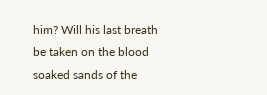him? Will his last breath be taken on the blood soaked sands of the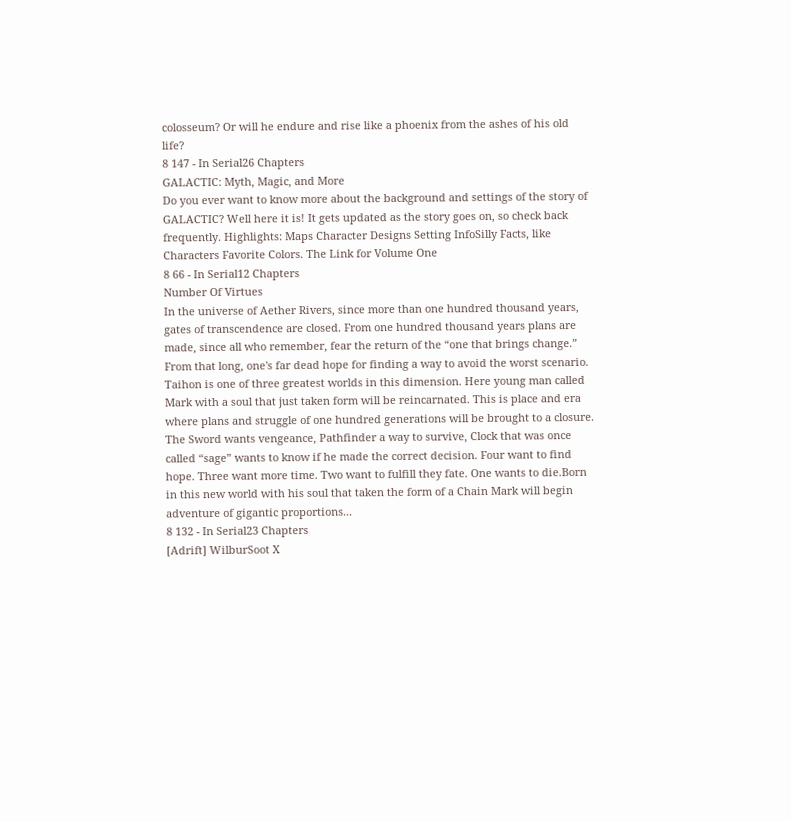colosseum? Or will he endure and rise like a phoenix from the ashes of his old life?
8 147 - In Serial26 Chapters
GALACTIC: Myth, Magic, and More
Do you ever want to know more about the background and settings of the story of GALACTIC? Well here it is! It gets updated as the story goes on, so check back frequently. Highlights: Maps Character Designs Setting InfoSilly Facts, like Characters Favorite Colors. The Link for Volume One
8 66 - In Serial12 Chapters
Number Of Virtues
In the universe of Aether Rivers, since more than one hundred thousand years, gates of transcendence are closed. From one hundred thousand years plans are made, since all who remember, fear the return of the “one that brings change.” From that long, one's far dead hope for finding a way to avoid the worst scenario. Taihon is one of three greatest worlds in this dimension. Here young man called Mark with a soul that just taken form will be reincarnated. This is place and era where plans and struggle of one hundred generations will be brought to a closure. The Sword wants vengeance, Pathfinder a way to survive, Clock that was once called “sage” wants to know if he made the correct decision. Four want to find hope. Three want more time. Two want to fulfill they fate. One wants to die.Born in this new world with his soul that taken the form of a Chain Mark will begin adventure of gigantic proportions...
8 132 - In Serial23 Chapters
[Adrift] WilburSoot X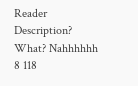Reader
Description? What? Nahhhhhh
8 118